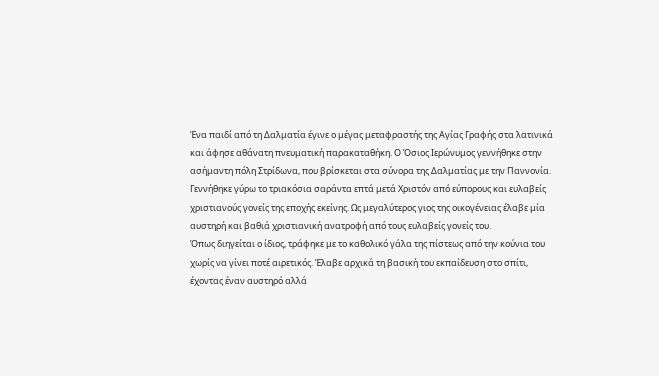Ένα παιδί από τη Δαλματία έγινε ο μέγας μεταφραστής της Αγίας Γραφής στα λατινικά και άφησε αθάνατη πνευματική παρακαταθήκη. Ο Όσιος Ιερώνυμος γεννήθηκε στην ασήμαντη πόλη Στρίδωνα, που βρίσκεται στα σύνορα της Δαλματίας με την Παννονία. Γεννήθηκε γύρω το τριακόσια σαράντα επτά μετά Χριστόν από εύπορους και ευλαβείς χριστιανούς γονείς της εποχής εκείνης. Ως μεγαλύτερος γιος της οικογένειας έλαβε μία αυστηρή και βαθιά χριστιανική ανατροφή από τους ευλαβείς γονείς του.
Όπως διηγείται ο ίδιος, τράφηκε με το καθολικό γάλα της πίστεως από την κούνια του χωρίς να γίνει ποτέ αιρετικός. Έλαβε αρχικά τη βασική του εκπαίδευση στο σπίτι, έχοντας έναν αυστηρό αλλά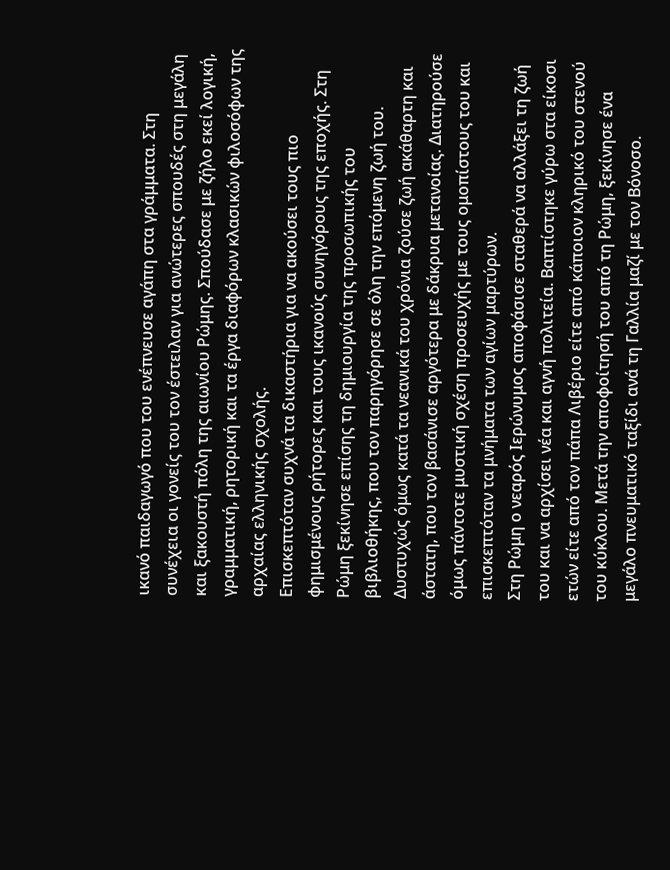ικανό παιδαγωγό που του ενέπνευσε αγάπη στα γράμματα. Στη συνέχεια οι γονείς του τον έστειλαν για ανώτερες σπουδές στη μεγάλη και ξακουστή πόλη της αιωνίου Ρώμης. Σπούδασε με ζήλο εκεί λογική, γραμματική, ρητορική και τα έργα διαφόρων κλασικών φιλοσόφων της αρχαίας ελληνικής σχολής.
Επισκεπτόταν συχνά τα δικαστήρια για να ακούσει τους πιο φημισμένους ρήτορες και τους ικανούς συνηγόρους της εποχής. Στη Ρώμη ξεκίνησε επίσης τη δημιουργία της προσωπικής του βιβλιοθήκης, που τον παρηγόρησε σε όλη την επόμενη ζωή του. Δυστυχώς όμως κατά τα νεανικά του χρόνια ζούσε ζωή ακάθαρτη και άστατη, που τον βασάνισε αργότερα με δάκρυα μετανοίας. Διατηρούσε όμως πάντοτε μυστική σχέση προσευχής με τους ομοπίστους του και επισκεπτόταν τα μνήματα των αγίων μαρτύρων.
Στη Ρώμη ο νεαρός Ιερώνυμος αποφάσισε σταθερά να αλλάξει τη ζωή του και να αρχίσει νέα και αγνή πολιτεία. Βαπτίστηκε γύρω στα είκοσι ετών είτε από τον πάπα Λιβέριο είτε από κάποιον κληρικό του στενού του κύκλου. Μετά την αποφοίτησή του από τη Ρώμη, ξεκίνησε ένα μεγάλο πνευματικό ταξίδι ανά τη Γαλλία μαζί με τον Βόνοσο.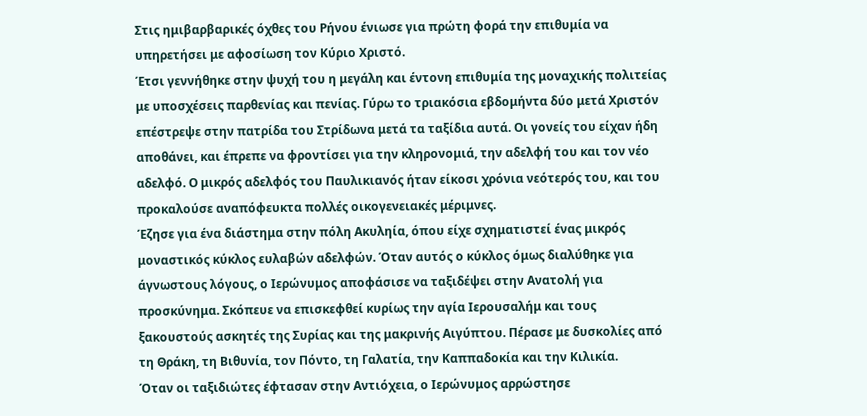Στις ημιβαρβαρικές όχθες του Ρήνου ένιωσε για πρώτη φορά την επιθυμία να υπηρετήσει με αφοσίωση τον Κύριο Χριστό.
Έτσι γεννήθηκε στην ψυχή του η μεγάλη και έντονη επιθυμία της μοναχικής πολιτείας με υποσχέσεις παρθενίας και πενίας. Γύρω το τριακόσια εβδομήντα δύο μετά Χριστόν επέστρεψε στην πατρίδα του Στρίδωνα μετά τα ταξίδια αυτά. Οι γονείς του είχαν ήδη αποθάνει, και έπρεπε να φροντίσει για την κληρονομιά, την αδελφή του και τον νέο αδελφό. Ο μικρός αδελφός του Παυλικιανός ήταν είκοσι χρόνια νεότερός του, και του προκαλούσε αναπόφευκτα πολλές οικογενειακές μέριμνες.
Έζησε για ένα διάστημα στην πόλη Ακυληία, όπου είχε σχηματιστεί ένας μικρός μοναστικός κύκλος ευλαβών αδελφών. Όταν αυτός ο κύκλος όμως διαλύθηκε για άγνωστους λόγους, ο Ιερώνυμος αποφάσισε να ταξιδέψει στην Ανατολή για προσκύνημα. Σκόπευε να επισκεφθεί κυρίως την αγία Ιερουσαλήμ και τους ξακουστούς ασκητές της Συρίας και της μακρινής Αιγύπτου. Πέρασε με δυσκολίες από τη Θράκη, τη Βιθυνία, τον Πόντο, τη Γαλατία, την Καππαδοκία και την Κιλικία.
Όταν οι ταξιδιώτες έφτασαν στην Αντιόχεια, ο Ιερώνυμος αρρώστησε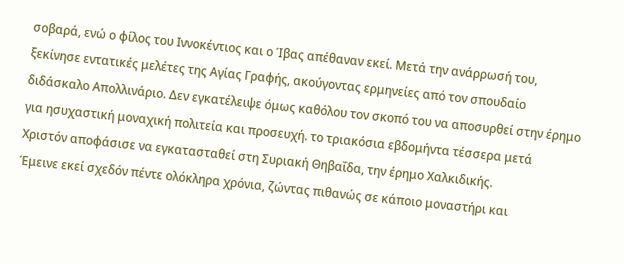σοβαρά, ενώ ο φίλος του Ιννοκέντιος και ο Ίβας απέθαναν εκεί. Μετά την ανάρρωσή του, ξεκίνησε εντατικές μελέτες της Αγίας Γραφής, ακούγοντας ερμηνείες από τον σπουδαίο διδάσκαλο Απολλινάριο. Δεν εγκατέλειψε όμως καθόλου τον σκοπό του να αποσυρθεί στην έρημο για ησυχαστική μοναχική πολιτεία και προσευχή. το τριακόσια εβδομήντα τέσσερα μετά Χριστόν αποφάσισε να εγκατασταθεί στη Συριακή Θηβαΐδα, την έρημο Χαλκιδικής.
Έμεινε εκεί σχεδόν πέντε ολόκληρα χρόνια, ζώντας πιθανώς σε κάποιο μοναστήρι και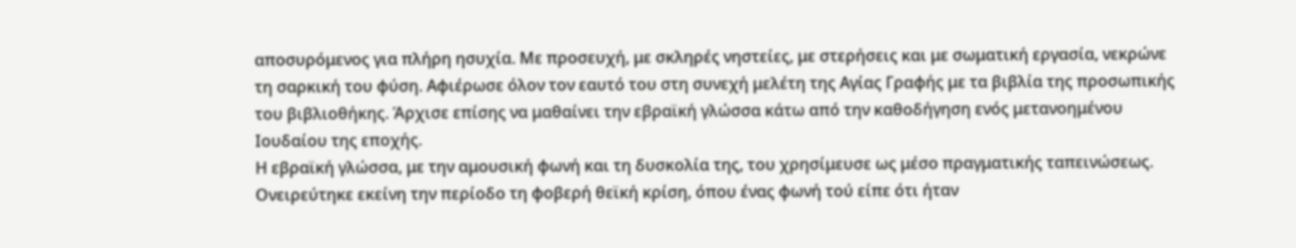αποσυρόμενος για πλήρη ησυχία. Με προσευχή, με σκληρές νηστείες, με στερήσεις και με σωματική εργασία, νεκρώνε τη σαρκική του φύση. Αφιέρωσε όλον τον εαυτό του στη συνεχή μελέτη της Αγίας Γραφής με τα βιβλία της προσωπικής του βιβλιοθήκης. Άρχισε επίσης να μαθαίνει την εβραϊκή γλώσσα κάτω από την καθοδήγηση ενός μετανοημένου Ιουδαίου της εποχής.
Η εβραϊκή γλώσσα, με την αμουσική φωνή και τη δυσκολία της, του χρησίμευσε ως μέσο πραγματικής ταπεινώσεως. Ονειρεύτηκε εκείνη την περίοδο τη φοβερή θεϊκή κρίση, όπου ένας φωνή τού είπε ότι ήταν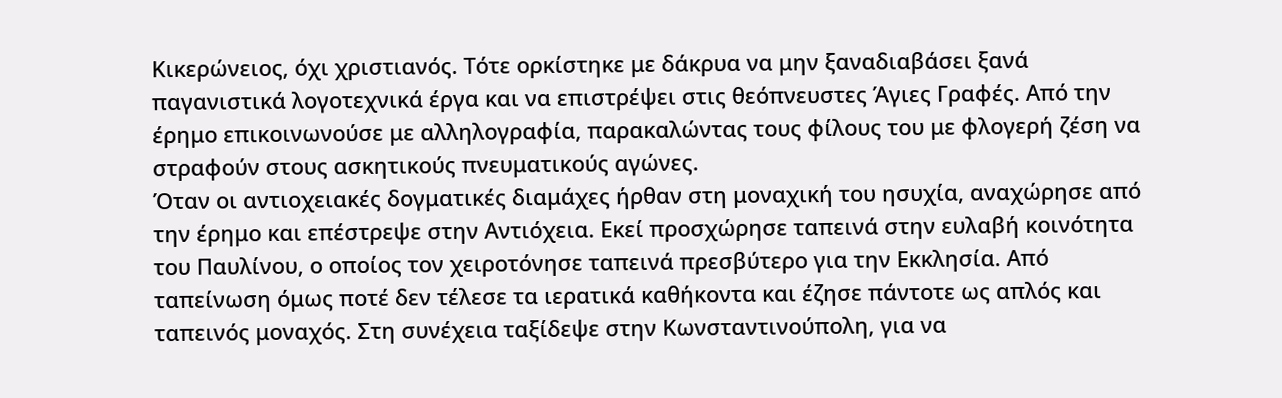Κικερώνειος, όχι χριστιανός. Τότε ορκίστηκε με δάκρυα να μην ξαναδιαβάσει ξανά παγανιστικά λογοτεχνικά έργα και να επιστρέψει στις θεόπνευστες Άγιες Γραφές. Από την έρημο επικοινωνούσε με αλληλογραφία, παρακαλώντας τους φίλους του με φλογερή ζέση να στραφούν στους ασκητικούς πνευματικούς αγώνες.
Όταν οι αντιοχειακές δογματικές διαμάχες ήρθαν στη μοναχική του ησυχία, αναχώρησε από την έρημο και επέστρεψε στην Αντιόχεια. Εκεί προσχώρησε ταπεινά στην ευλαβή κοινότητα του Παυλίνου, ο οποίος τον χειροτόνησε ταπεινά πρεσβύτερο για την Εκκλησία. Από ταπείνωση όμως ποτέ δεν τέλεσε τα ιερατικά καθήκοντα και έζησε πάντοτε ως απλός και ταπεινός μοναχός. Στη συνέχεια ταξίδεψε στην Κωνσταντινούπολη, για να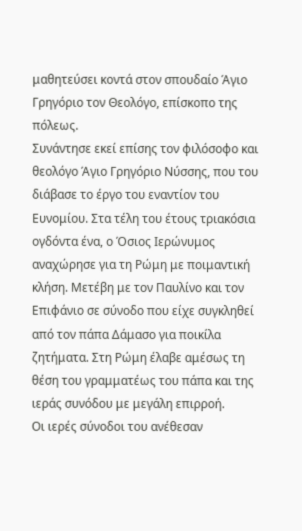μαθητεύσει κοντά στον σπουδαίο Άγιο Γρηγόριο τον Θεολόγο, επίσκοπο της πόλεως.
Συνάντησε εκεί επίσης τον φιλόσοφο και θεολόγο Άγιο Γρηγόριο Νύσσης, που του διάβασε το έργο του εναντίον του Ευνομίου. Στα τέλη του έτους τριακόσια ογδόντα ένα, ο Όσιος Ιερώνυμος αναχώρησε για τη Ρώμη με ποιμαντική κλήση. Μετέβη με τον Παυλίνο και τον Επιφάνιο σε σύνοδο που είχε συγκληθεί από τον πάπα Δάμασο για ποικίλα ζητήματα. Στη Ρώμη έλαβε αμέσως τη θέση του γραμματέως του πάπα και της ιεράς συνόδου με μεγάλη επιρροή.
Οι ιερές σύνοδοι του ανέθεσαν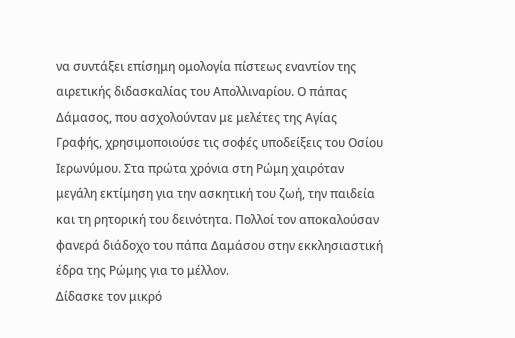να συντάξει επίσημη ομολογία πίστεως εναντίον της αιρετικής διδασκαλίας του Απολλιναρίου. Ο πάπας Δάμασος, που ασχολούνταν με μελέτες της Αγίας Γραφής, χρησιμοποιούσε τις σοφές υποδείξεις του Οσίου Ιερωνύμου. Στα πρώτα χρόνια στη Ρώμη χαιρόταν μεγάλη εκτίμηση για την ασκητική του ζωή, την παιδεία και τη ρητορική του δεινότητα. Πολλοί τον αποκαλούσαν φανερά διάδοχο του πάπα Δαμάσου στην εκκλησιαστική έδρα της Ρώμης για το μέλλον.
Δίδασκε τον μικρό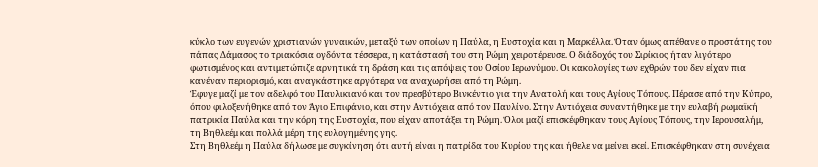κύκλο των ευγενών χριστιανών γυναικών, μεταξύ των οποίων η Παύλα, η Ευστοχία και η Μαρκέλλα. Όταν όμως απέθανε ο προστάτης του πάπας Δάμασος το τριακόσια ογδόντα τέσσερα, η κατάστασή του στη Ρώμη χειροτέρευσε. Ο διάδοχός του Σιρίκιος ήταν λιγότερο φωτισμένος και αντιμετώπιζε αρνητικά τη δράση και τις απόψεις του Οσίου Ιερωνύμου. Οι κακολογίες των εχθρών του δεν είχαν πια κανέναν περιορισμό, και αναγκάστηκε αργότερα να αναχωρήσει από τη Ρώμη.
Έφυγε μαζί με τον αδελφό του Παυλικιανό και τον πρεσβύτερο Βινκέντιο για την Ανατολή και τους Αγίους Τόπους. Πέρασε από την Κύπρο, όπου φιλοξενήθηκε από τον Άγιο Επιφάνιο, και στην Αντιόχεια από τον Παυλίνο. Στην Αντιόχεια συναντήθηκε με την ευλαβή ρωμαϊκή πατρικία Παύλα και την κόρη της Ευστοχία, που είχαν αποτάξει τη Ρώμη. Όλοι μαζί επισκέφθηκαν τους Αγίους Τόπους, την Ιερουσαλήμ, τη Βηθλεέμ και πολλά μέρη της ευλογημένης γης.
Στη Βηθλεέμ η Παύλα δήλωσε με συγκίνηση ότι αυτή είναι η πατρίδα του Κυρίου της και ήθελε να μείνει εκεί. Επισκέφθηκαν στη συνέχεια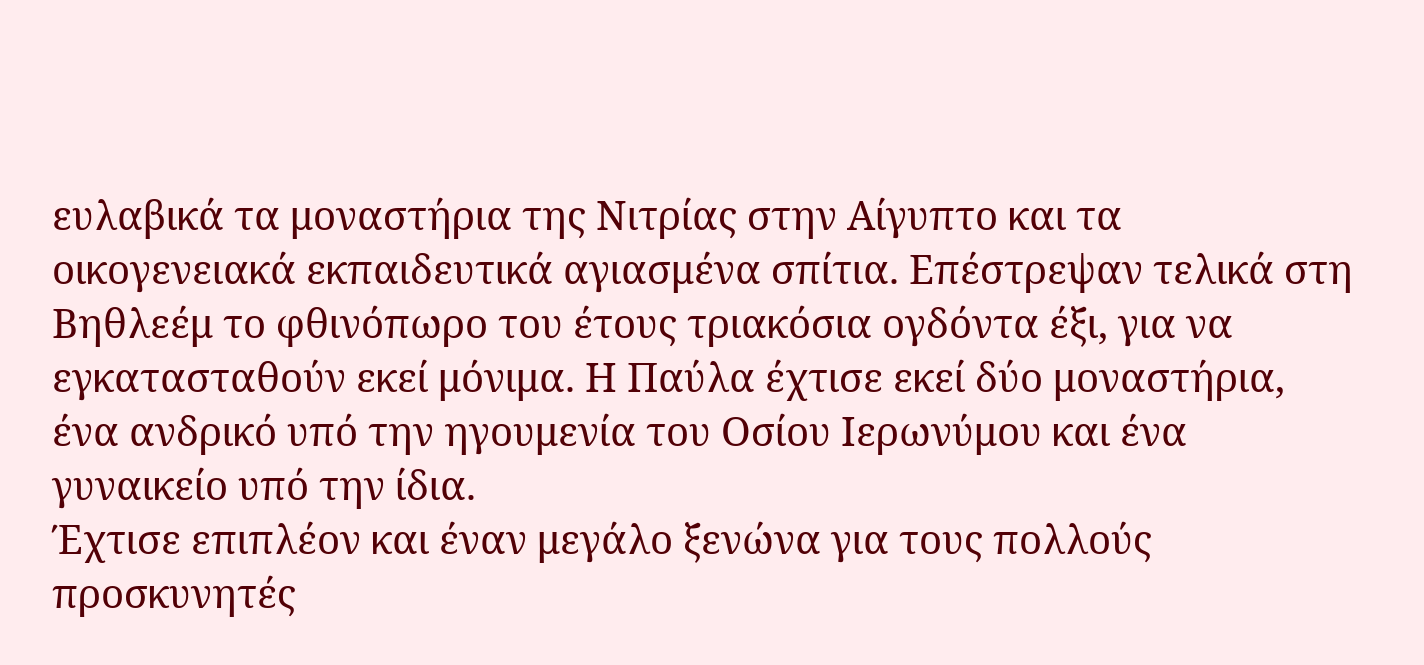ευλαβικά τα μοναστήρια της Νιτρίας στην Αίγυπτο και τα οικογενειακά εκπαιδευτικά αγιασμένα σπίτια. Επέστρεψαν τελικά στη Βηθλεέμ το φθινόπωρο του έτους τριακόσια ογδόντα έξι, για να εγκατασταθούν εκεί μόνιμα. Η Παύλα έχτισε εκεί δύο μοναστήρια, ένα ανδρικό υπό την ηγουμενία του Οσίου Ιερωνύμου και ένα γυναικείο υπό την ίδια.
Έχτισε επιπλέον και έναν μεγάλο ξενώνα για τους πολλούς προσκυνητές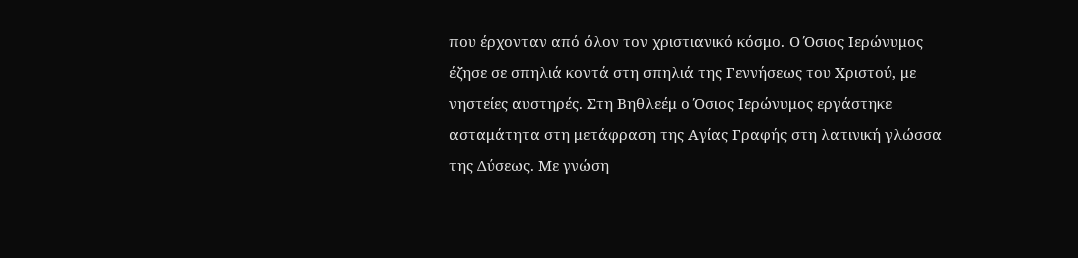που έρχονταν από όλον τον χριστιανικό κόσμο. Ο Όσιος Ιερώνυμος έζησε σε σπηλιά κοντά στη σπηλιά της Γεννήσεως του Χριστού, με νηστείες αυστηρές. Στη Βηθλεέμ ο Όσιος Ιερώνυμος εργάστηκε ασταμάτητα στη μετάφραση της Αγίας Γραφής στη λατινική γλώσσα της Δύσεως. Με γνώση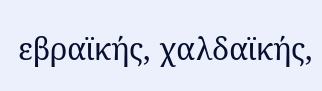εβραϊκής, χαλδαϊκής,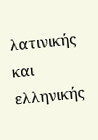λατινικής και ελληνικής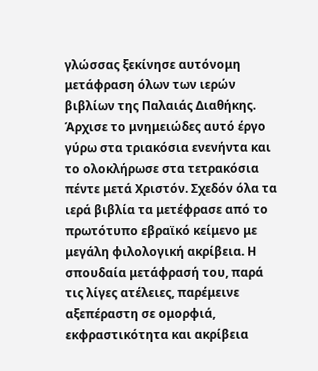γλώσσας ξεκίνησε αυτόνομη μετάφραση όλων των ιερών βιβλίων της Παλαιάς Διαθήκης.
Άρχισε το μνημειώδες αυτό έργο γύρω στα τριακόσια ενενήντα και το ολοκλήρωσε στα τετρακόσια πέντε μετά Χριστόν. Σχεδόν όλα τα ιερά βιβλία τα μετέφρασε από το πρωτότυπο εβραϊκό κείμενο με μεγάλη φιλολογική ακρίβεια. Η σπουδαία μετάφρασή του, παρά τις λίγες ατέλειες, παρέμεινε αξεπέραστη σε ομορφιά, εκφραστικότητα και ακρίβεια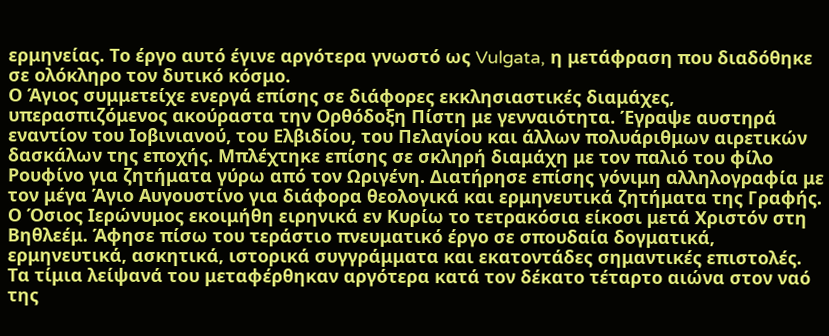ερμηνείας. Το έργο αυτό έγινε αργότερα γνωστό ως Vulgata, η μετάφραση που διαδόθηκε σε ολόκληρο τον δυτικό κόσμο.
Ο Άγιος συμμετείχε ενεργά επίσης σε διάφορες εκκλησιαστικές διαμάχες, υπερασπιζόμενος ακούραστα την Ορθόδοξη Πίστη με γενναιότητα. Έγραψε αυστηρά εναντίον του Ιοβινιανού, του Ελβιδίου, του Πελαγίου και άλλων πολυάριθμων αιρετικών δασκάλων της εποχής. Μπλέχτηκε επίσης σε σκληρή διαμάχη με τον παλιό του φίλο Ρουφίνο για ζητήματα γύρω από τον Ωριγένη. Διατήρησε επίσης γόνιμη αλληλογραφία με τον μέγα Άγιο Αυγουστίνο για διάφορα θεολογικά και ερμηνευτικά ζητήματα της Γραφής.
Ο Όσιος Ιερώνυμος εκοιμήθη ειρηνικά εν Κυρίω το τετρακόσια είκοσι μετά Χριστόν στη Βηθλεέμ. Άφησε πίσω του τεράστιο πνευματικό έργο σε σπουδαία δογματικά, ερμηνευτικά, ασκητικά, ιστορικά συγγράμματα και εκατοντάδες σημαντικές επιστολές. Τα τίμια λείψανά του μεταφέρθηκαν αργότερα κατά τον δέκατο τέταρτο αιώνα στον ναό της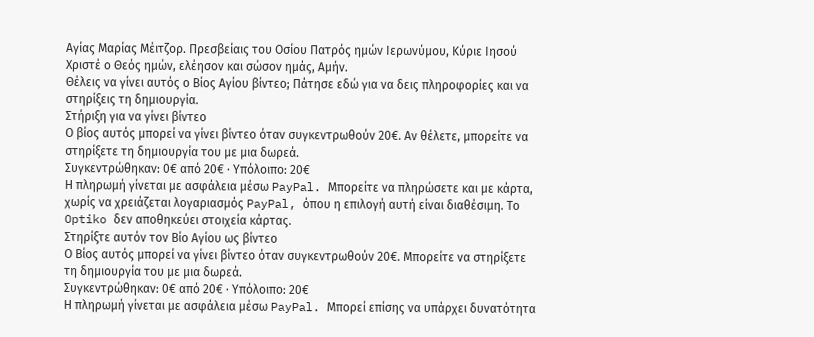Αγίας Μαρίας Μέιτζορ. Πρεσβείαις του Οσίου Πατρός ημών Ιερωνύμου, Κύριε Ιησού Χριστέ ο Θεός ημών, ελέησον και σώσον ημάς, Αμήν.
Θέλεις να γίνει αυτός ο Βίος Αγίου βίντεο; Πάτησε εδώ για να δεις πληροφορίες και να στηρίξεις τη δημιουργία.
Στήριξη για να γίνει βίντεο
Ο βίος αυτός μπορεί να γίνει βίντεο όταν συγκεντρωθούν 20€. Αν θέλετε, μπορείτε να στηρίξετε τη δημιουργία του με μια δωρεά.
Συγκεντρώθηκαν: 0€ από 20€ · Υπόλοιπο: 20€
Η πληρωμή γίνεται με ασφάλεια μέσω PayPal. Μπορείτε να πληρώσετε και με κάρτα, χωρίς να χρειάζεται λογαριασμός PayPal, όπου η επιλογή αυτή είναι διαθέσιμη. Το Optiko δεν αποθηκεύει στοιχεία κάρτας.
Στηρίξτε αυτόν τον Βίο Αγίου ως βίντεο
Ο Βίος αυτός μπορεί να γίνει βίντεο όταν συγκεντρωθούν 20€. Μπορείτε να στηρίξετε τη δημιουργία του με μια δωρεά.
Συγκεντρώθηκαν: 0€ από 20€ · Υπόλοιπο: 20€
Η πληρωμή γίνεται με ασφάλεια μέσω PayPal. Μπορεί επίσης να υπάρχει δυνατότητα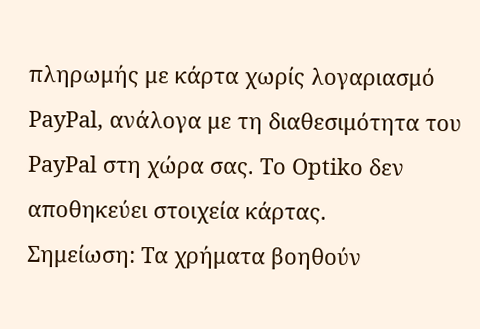πληρωμής με κάρτα χωρίς λογαριασμό PayPal, ανάλογα με τη διαθεσιμότητα του PayPal στη χώρα σας. Το Optiko δεν αποθηκεύει στοιχεία κάρτας.
Σημείωση: Τα χρήματα βοηθούν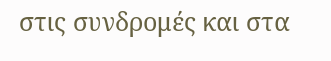στις συνδρομές και στα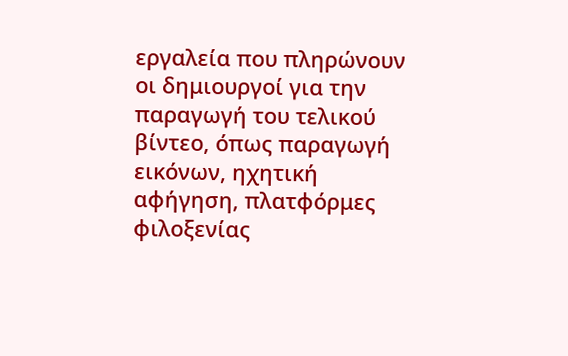εργαλεία που πληρώνουν οι δημιουργοί για την παραγωγή του τελικού βίντεο, όπως παραγωγή εικόνων, ηχητική αφήγηση, πλατφόρμες φιλοξενίας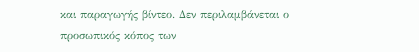και παραγωγής βίντεο. Δεν περιλαμβάνεται ο προσωπικός κόπος των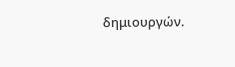δημιουργών.